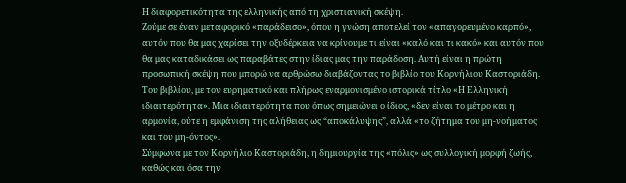Η διαφορετικότητα της ελληνικής από τη χριστιανική σκέψη.
Ζούμε σε έναν μεταφορικό «παράδεισο», όπου η γνώση αποτελεί τον «απαγορευμένο καρπό», αυτόν που θα μας χαρίσει την οξυδέρκεια να κρίνουμε τι είναι «καλό και τι κακό» και αυτόν που θα μας καταδικάσει ως παραβάτες στην ίδιας μας την παράδοση. Αυτή είναι η πρώτη προσωπική σκέψη που μπορώ να αρθρώσω διαβάζοντας το βιβλίο του Κορνήλιου Καστοριάδη. Του βιβλίου, με τον ευρηματικό και πλήρως εναρμονισμένο ιστορικά τίτλο «Η Ελληνική ιδιαιτερότητα». Μια ιδιαιτερότητα που όπως σημειώνει ο ίδιος, «δεν είναι το μέτρο και η αρμονία, ούτε η εμφάνιση της αλήθειας ως “αποκάλυψης”, αλλά «το ζήτημα του μη-νοήματος και του μη-όντος».
Σύμφωνα με τον Κορνήλιο Καστοριάδη, η δημιουργία της «πόλις» ως συλλογική μορφή ζωής, καθώς και όσα την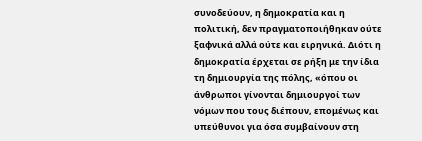συνοδεύουν, η δημοκρατία και η πολιτική, δεν πραγματοποιήθηκαν ούτε ξαφνικά αλλά ούτε και ειρηνικά. Διότι η δημοκρατία έρχεται σε ρήξη με την ίδια τη δημιουργία της πόλης, «όπου οι άνθρωποι γίνονται δημιουργοί των νόμων που τους διέπουν, επομένως και υπεύθυνοι για όσα συμβαίνουν στη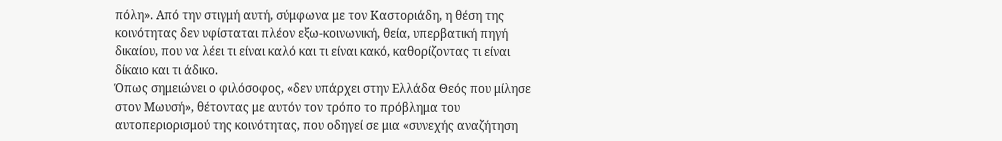πόλη». Από την στιγμή αυτή, σύμφωνα με τον Καστοριάδη, η θέση της κοινότητας δεν υφίσταται πλέον εξω-κοινωνική, θεία, υπερβατική πηγή δικαίου, που να λέει τι είναι καλό και τι είναι κακό, καθορίζοντας τι είναι δίκαιο και τι άδικο.
Όπως σημειώνει ο φιλόσοφος, «δεν υπάρχει στην Ελλάδα Θεός που μίλησε στον Μωυσή», θέτοντας με αυτόν τον τρόπο το πρόβλημα του αυτοπεριορισμού της κοινότητας, που οδηγεί σε μια «συνεχής αναζήτηση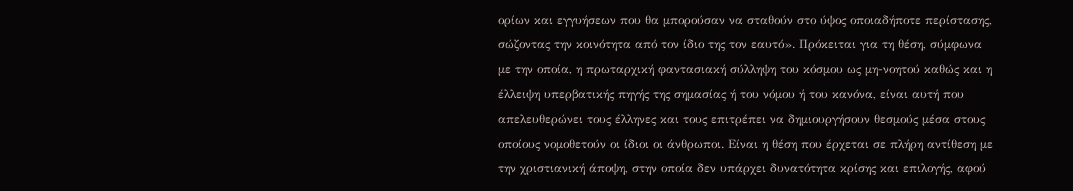ορίων και εγγυήσεων που θα μπορούσαν να σταθούν στο ύψος οποιαδήποτε περίστασης, σώζοντας την κοινότητα από τον ίδιο της τον εαυτό». Πρόκειται για τη θέση, σύμφωνα με την οποία, η πρωταρχική φαντασιακή σύλληψη του κόσμου ως μη-νοητού καθώς και η έλλειψη υπερβατικής πηγής της σημασίας ή του νόμου ή του κανόνα, είναι αυτή που απελευθερώνει τους έλληνες και τους επιτρέπει να δημιουργήσουν θεσμούς μέσα στους οποίους νομοθετούν οι ίδιοι οι άνθρωποι. Είναι η θέση που έρχεται σε πλήρη αντίθεση με την χριστιανική άποψη, στην οποία δεν υπάρχει δυνατότητα κρίσης και επιλογής, αφού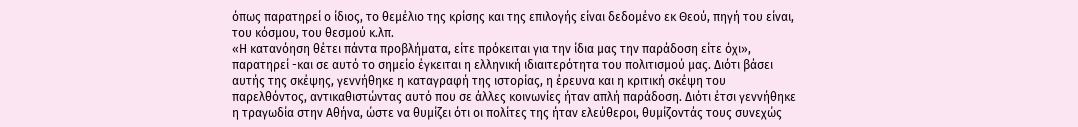όπως παρατηρεί ο ίδιος, το θεμέλιο της κρίσης και της επιλογής είναι δεδομένο εκ Θεού, πηγή του είναι, του κόσμου, του θεσμού κ.λπ.
«Η κατανόηση θέτει πάντα προβλήματα, είτε πρόκειται για την ίδια μας την παράδοση είτε όχι», παρατηρεί -και σε αυτό το σημείο έγκειται η ελληνική ιδιαιτερότητα του πολιτισμού μας. Διότι βάσει αυτής της σκέψης, γεννήθηκε η καταγραφή της ιστορίας, η έρευνα και η κριτική σκέψη του παρελθόντος, αντικαθιστώντας αυτό που σε άλλες κοινωνίες ήταν απλή παράδοση. Διότι έτσι γεννήθηκε η τραγωδία στην Αθήνα, ώστε να θυμίζει ότι οι πολίτες της ήταν ελεύθεροι, θυμίζοντάς τους συνεχώς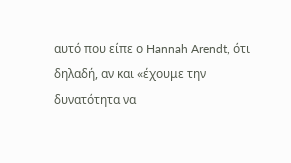αυτό που είπε ο Hannah Arendt, ότι δηλαδή, αν και «έχουμε την δυνατότητα να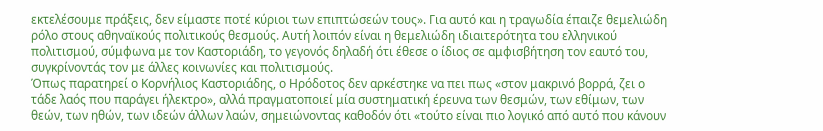εκτελέσουμε πράξεις, δεν είμαστε ποτέ κύριοι των επιπτώσεών τους». Για αυτό και η τραγωδία έπαιζε θεμελιώδη ρόλο στους αθηναϊκούς πολιτικούς θεσμούς. Αυτή λοιπόν είναι η θεμελιώδη ιδιαιτερότητα του ελληνικού πολιτισμού, σύμφωνα με τον Καστοριάδη, το γεγονός δηλαδή ότι έθεσε ο ίδιος σε αμφισβήτηση τον εαυτό του, συγκρίνοντάς τον με άλλες κοινωνίες και πολιτισμούς.
Όπως παρατηρεί ο Κορνήλιος Καστοριάδης, ο Ηρόδοτος δεν αρκέστηκε να πει πως «στον μακρινό βορρά, ζει ο τάδε λαός που παράγει ήλεκτρο», αλλά πραγματοποιεί μία συστηματική έρευνα των θεσμών, των εθίμων, των θεών, των ηθών, των ιδεών άλλων λαών, σημειώνοντας καθοδόν ότι «τούτο είναι πιο λογικό από αυτό που κάνουν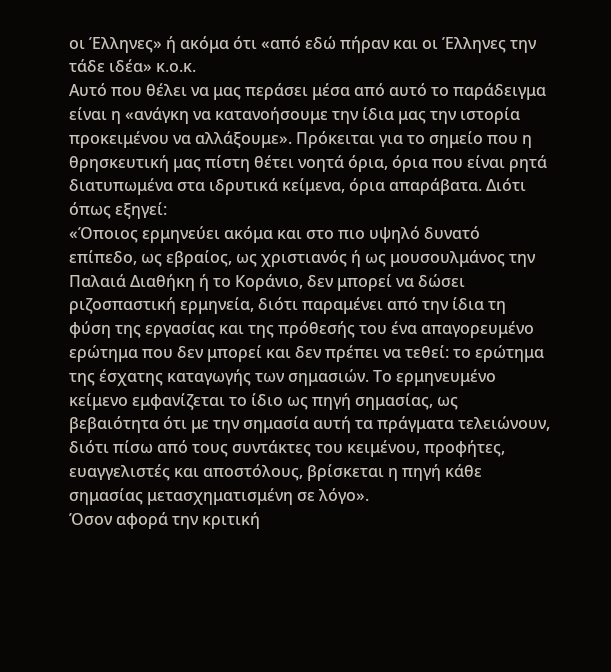οι Έλληνες» ή ακόμα ότι «από εδώ πήραν και οι Έλληνες την τάδε ιδέα» κ.ο.κ.
Αυτό που θέλει να μας περάσει μέσα από αυτό το παράδειγμα είναι η «ανάγκη να κατανοήσουμε την ίδια μας την ιστορία προκειμένου να αλλάξουμε». Πρόκειται για το σημείο που η θρησκευτική μας πίστη θέτει νοητά όρια, όρια που είναι ρητά διατυπωμένα στα ιδρυτικά κείμενα, όρια απαράβατα. Διότι όπως εξηγεί:
«Όποιος ερμηνεύει ακόμα και στο πιο υψηλό δυνατό επίπεδο, ως εβραίος, ως χριστιανός ή ως μουσουλμάνος την Παλαιά Διαθήκη ή το Κοράνιο, δεν μπορεί να δώσει ριζοσπαστική ερμηνεία, διότι παραμένει από την ίδια τη φύση της εργασίας και της πρόθεσής του ένα απαγορευμένο ερώτημα που δεν μπορεί και δεν πρέπει να τεθεί: το ερώτημα της έσχατης καταγωγής των σημασιών. Το ερμηνευμένο κείμενο εμφανίζεται το ίδιο ως πηγή σημασίας, ως βεβαιότητα ότι με την σημασία αυτή τα πράγματα τελειώνουν, διότι πίσω από τους συντάκτες του κειμένου, προφήτες, ευαγγελιστές και αποστόλους, βρίσκεται η πηγή κάθε σημασίας μετασχηματισμένη σε λόγο».
Όσον αφορά την κριτική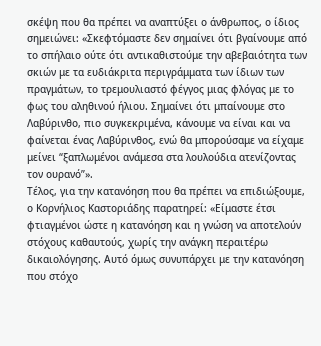σκέψη που θα πρέπει να αναπτύξει ο άνθρωπος, ο ίδιος σημειώνει: «Σκεφτόμαστε δεν σημαίνει ότι βγαίνουμε από το σπήλαιο ούτε ότι αντικαθιστούμε την αβεβαιότητα των σκιών με τα ευδιάκριτα περιγράμματα των ίδιων των πραγμάτων, το τρεμουλιαστό φέγγος μιας φλόγας με το φως του αληθινού ήλιου. Σημαίνει ότι μπαίνουμε στο Λαβύρινθο, πιο συγκεκριμένα, κάνουμε να είναι και να φαίνεται ένας Λαβύρινθος, ενώ θα μπορούσαμε να είχαμε μείνει “ξαπλωμένοι ανάμεσα στα λουλούδια ατενίζοντας τον ουρανό”».
Τέλος, για την κατανόηση που θα πρέπει να επιδιώξουμε, ο Κορνήλιος Καστοριάδης παρατηρεί: «Είμαστε έτσι φτιαγμένοι ώστε η κατανόηση και η γνώση να αποτελούν στόχους καθαυτούς, χωρίς την ανάγκη περαιτέρω δικαιολόγησης. Αυτό όμως συνυπάρχει με την κατανόηση που στόχο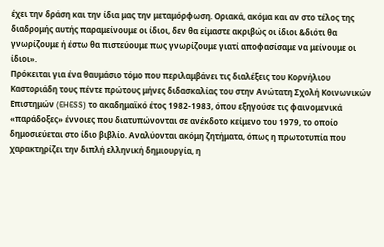έχει την δράση και την ίδια μας την μεταμόρφωση. Οριακά, ακόμα και αν στο τέλος της διαδρομής αυτής παραμείνουμε οι ίδιοι, δεν θα είμαστε ακριβώς οι ίδιοι &διότι θα γνωρίζουμε ή έστω θα πιστεύουμε πως γνωρίζουμε γιατί αποφασίσαμε να μείνουμε οι ίδιοι».
Πρόκειται για ένα θαυμάσιο τόμο που περιλαμβάνει τις διαλέξεις του Κορνήλιου Καστοριάδη τους πέντε πρώτους μήνες διδασκαλίας του στην Ανώτατη Σχολή Κοινωνικών Επιστημών (EHESS) το ακαδημαϊκό έτος 1982-1983, όπου εξηγούσε τις φαινομενικά «παράδοξες» έννοιες που διατυπώνονται σε ανέκδοτο κείμενο του 1979, το οποίο δημοσιεύεται στο ίδιο βιβλίο. Αναλύονται ακόμη ζητήματα, όπως η πρωτοτυπία που χαρακτηρίζει την διπλή ελληνική δημιουργία, η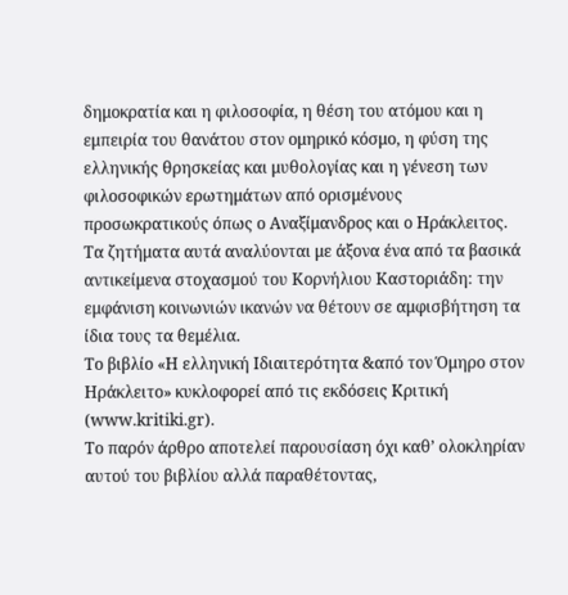δημοκρατία και η φιλοσοφία, η θέση του ατόμου και η εμπειρία του θανάτου στον ομηρικό κόσμο, η φύση της ελληνικής θρησκείας και μυθολογίας και η γένεση των φιλοσοφικών ερωτημάτων από ορισμένους προσωκρατικούς όπως ο Αναξίμανδρος και ο Ηράκλειτος. Τα ζητήματα αυτά αναλύονται με άξονα ένα από τα βασικά αντικείμενα στοχασμού του Κορνήλιου Καστοριάδη: την εμφάνιση κοινωνιών ικανών να θέτουν σε αμφισβήτηση τα ίδια τους τα θεμέλια.
Το βιβλίο «Η ελληνική Ιδιαιτερότητα &από τον Όμηρο στον Ηράκλειτο» κυκλοφορεί από τις εκδόσεις Κριτική (www.kritiki.gr).
Το παρόν άρθρο αποτελεί παρουσίαση όχι καθ’ ολοκληρίαν αυτού του βιβλίου αλλά παραθέτοντας,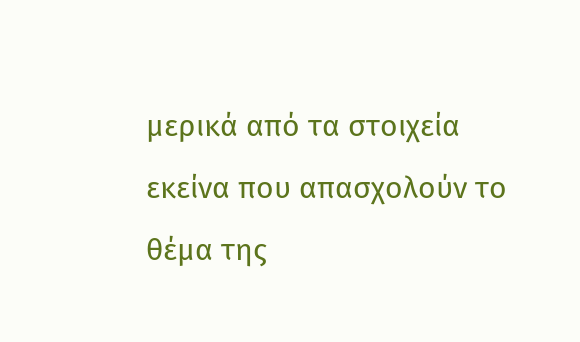μερικά από τα στοιχεία εκείνα που απασχολούν το θέμα της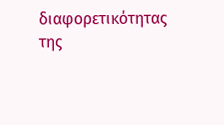διαφορετικότητας της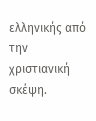ελληνικής από την χριστιανική σκέψη.